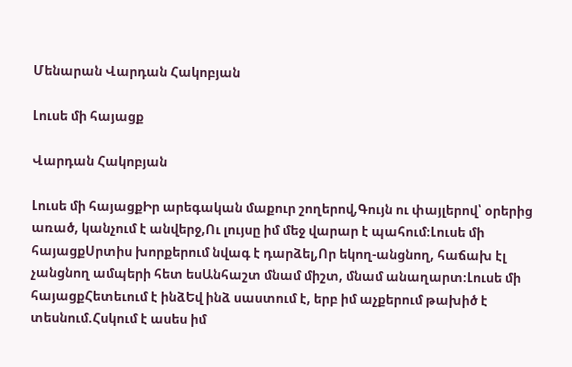Մենարան Վարդան Հակոբյան

Լուսե մի հայացք

Վարդան Հակոբյան

Լուսե մի հայացքԻր արեգական մաքուր շողերով,Գույն ու փայլերով՝ օրերից առած, կանչում է անվերջ,Ու լույսը իմ մեջ վարար է պահում։Լուսե մի հայացքՍրտիս խորքերում նվագ է դարձել,Որ եկող-անցնող, հաճախ էլ չանցնող ամպերի հետ եսԱնհաշտ մնամ միշտ, մնամ անաղարտ։Լուսե մի հայացքՀետեւում է ինձԵվ ինձ սաստում է, երբ իմ աչքերում թախիծ է տեսնում.Հսկում է ասես իմ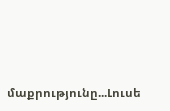մաքրությունը...Լուսե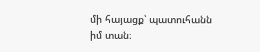մի հայացք՝ պատուհանն իմ տան։